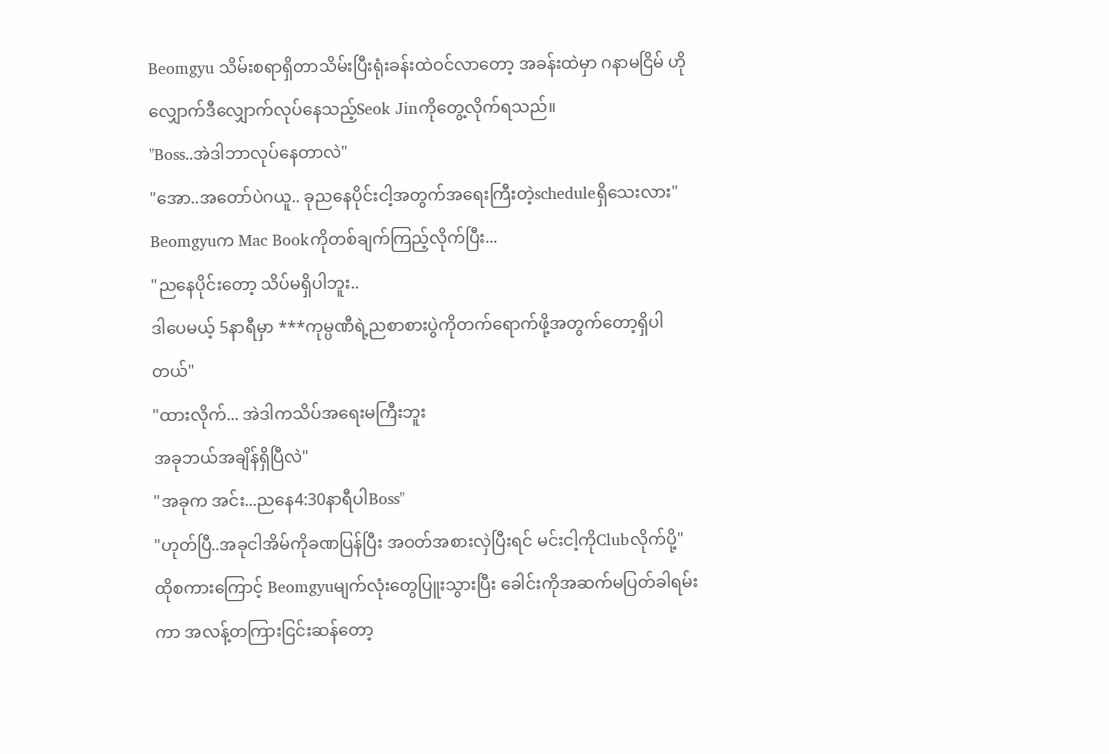Beomgyu သိမ်းစရာရှိတာသိမ်းပြီးရုံးခန်းထဲဝင်လာတော့ အခန်းထဲမှာ ဂနာမငြိမ် ဟိုလျှောက်ဒီလျှောက်လုပ်နေသည့်Seok Jinကိုတွေ့လိုက်ရသည်။
"Boss..အဲဒါဘာလုပ်နေတာလဲ"
"အော..အတော်ပဲဂယူ.. ခုညနေပိုင်းငါ့အတွက်အရေးကြီးတဲ့scheduleရှိသေးလား"
Beomgyuက Mac Bookကိုတစ်ချက်ကြည့်လိုက်ပြီး...
"ညနေပိုင်းတော့ သိပ်မရှိပါဘူး..
ဒါပေမယ့် 5နာရီမှာ ***ကုမ္ပဏီရဲ့ညစာစားပွဲကိုတက်ရောက်ဖို့အတွက်တော့ရှိပါတယ်"
"ထားလိုက်... အဲဒါကသိပ်အရေးမကြီးဘူး
အခုဘယ်အချိန်ရှိပြီလဲ"
"အခုက အင်း...ညနေ4:30နာရီပါBoss"
"ဟုတ်ပြီ..အခုငါအိမ်ကိုခဏပြန်ပြီး အဝတ်အစားလှဲပြီးရင် မင်းငါ့ကိုClubလိုက်ပို့"
ထိုစကားကြောင့် Beomgyuမျက်လုံးတွေပြူးသွားပြီး ခေါင်းကိုအဆက်မပြတ်ခါရမ်းကာ အလန့်တကြားငြင်းဆန်တော့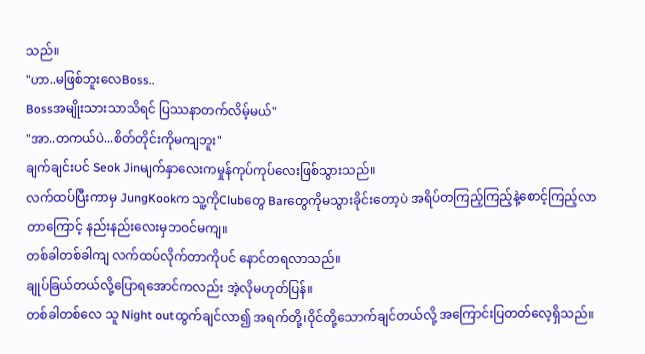သည်။
"ဟာ..မဖြစ်ဘူးလေBoss..
Bossအမျိုးသားသာသိရင် ပြဿနာတက်လိမ့်မယ်"
"အာ..တကယ်ပဲ...စိတ်တိုင်းကိုမကျဘူး"
ချက်ချင်းပင် Seok Jinမျက်နှာလေးကမှုန်ကုပ်ကုပ်လေးဖြစ်သွားသည်။
လက်ထပ်ပြီးကာမှ JungKookက သူ့ကိုClubတွေ Barတွေကိုမသွားခိုင်းတော့ပဲ အရိပ်တကြည့်ကြည့်နဲ့စောင့်ကြည့်လာတာကြောင့် နည်းနည်းလေးမှဘဝင်မကျ။
တစ်ခါတစ်ခါကျ လက်ထပ်လိုက်တာကိုပင် နောင်တရလာသည်။
ချုပ်ခြယ်တယ်လို့ပြောရအောင်ကလည်း အဲ့လိုမဟုတ်ပြန်။
တစ်ခါတစ်လေ သူ Night outထွက်ချင်လာ၍ အရက်တို့၊ဝိုင်တို့သောက်ချင်တယ်လို့ အကြောင်းပြတတ်လေ့ရှိသည်။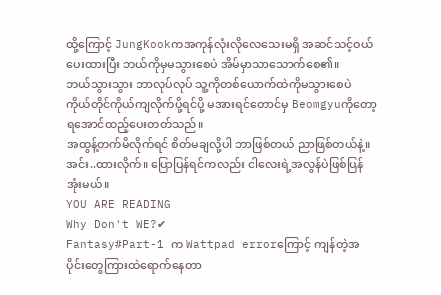ထို့ကြောင့် JungKookကအကုန်လုံးလိုလေသေးမရှိ အဆင်သင့်ဝယ်ပေးထားပြီး ဘယ်ကိုမှမသွားစေပဲ အိမ်မှာသာသောက်စေ၏။
ဘယ်သွားသွား ဘာလုပ်လုပ် သူ့ကိုတစ်ယောက်ထဲကိုမသွားစေပဲ ကိုယ်တိုင်ကိုယ်ကျလိုက်ပို့ရင်ပို့ မအားရင်တောင်မှ Beomgyuကိုတော့ရအောင်ထည့်ပေးတတ်သည်။
အထွန့်တက်မိလိုက်ရင် စိတ်မချလို့ပါ ဘာဖြစ်တယ် ညာဖြစ်တယ်နဲ့။ အင်း..ထားလိုက်။ ပြောပြန်ရင်ကလည်း ငါလေးရဲ့အလွန်ပဲဖြစ်ပြန်အုံးမယ်။
YOU ARE READING
Why Don't WE?✔
Fantasy#Part-1 က Wattpad errorကြောင့် ကျန်တဲ့အပိုင်းတွေကြားထဲရောက်နေတာ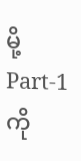မို့ Part-1 ကို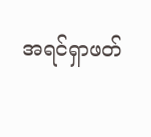အရင်ရှာဖတ်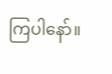ကြပါနော်။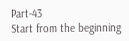Part-43
Start from the beginning